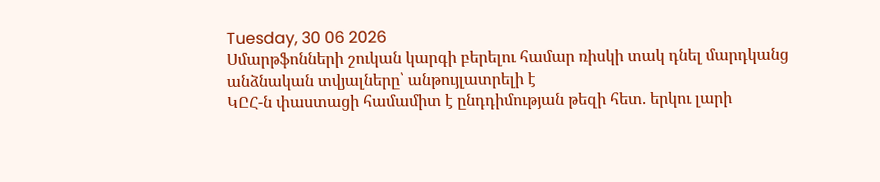Tuesday, 30 06 2026
Սմարթֆոնների շուկան կարգի բերելու համար ռիսկի տակ դնել մարդկանց անձնական տվյալները՝ անթույլատրելի է
ԿԸՀ-ն փաստացի համամիտ է ընդդիմության թեզի հետ. երկու լարի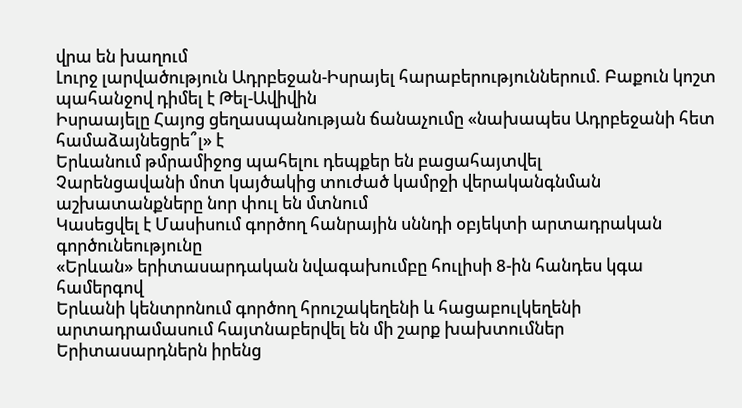վրա են խաղում
Լուրջ լարվածություն Ադրբեջան-Իսրայել հարաբերություններում. Բաքուն կոշտ պահանջով դիմել է Թել-Ավիվին
Իսրաայելը Հայոց ցեղասպանության ճանաչումը «նախապես Ադրբեջանի հետ համաձայնեցրե՞լ» է
Երևանում թմրամիջոց պահելու դեպքեր են բացահայտվել
Չարենցավանի մոտ կայծակից տուժած կամրջի վերականգնման աշխատանքները նոր փուլ են մտնում
Կասեցվել է Մասիսում գործող հանրային սննդի օբյեկտի արտադրական գործունեությունը
«Երևան» երիտասարդական նվագախումբը հուլիսի 8-ին հանդես կգա համերգով
Երևանի կենտրոնում գործող հրուշակեղենի և հացաբուլկեղենի արտադրամասում հայտնաբերվել են մի շարք խախտումներ
Երիտասարդներն իրենց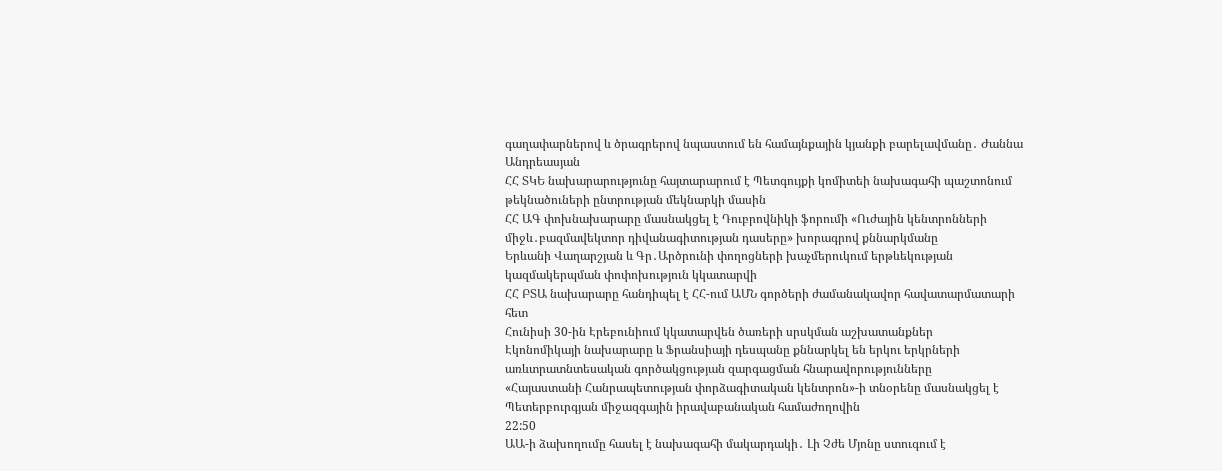գաղափարներով և ծրագրերով նպաստում են համայնքային կյանքի բարելավմանը․ Ժաննա Անդրեասյան
ՀՀ ՏԿԵ նախարարությունը հայտարարում է Պետգույքի կոմիտեի նախագահի պաշտոնում թեկնածուների ընտրության մեկնարկի մասին
ՀՀ ԱԳ փոխնախարարը մասնակցել է Դուբրովնիկի ֆորումի «Ուժային կենտրոնների միջև․բազմավեկտոր դիվանագիտության դասերը» խորագրով քննարկմանը
Երևանի Վաղարշյան և Գր․Արծրունի փողոցների խաչմերուկում երթևեկության կազմակերպման փոփոխություն կկատարվի
ՀՀ ԲՏԱ նախարարը հանդիպել է ՀՀ-ում ԱՄՆ գործերի ժամանակավոր հավատարմատարի հետ
Հունիսի 30-ին Էրեբունիում կկատարվեն ծառերի սրսկման աշխատանքներ
Էկոնոմիկայի նախարարը և Ֆրանսիայի դեսպանը քննարկել են երկու երկրների առևտրատնտեսական գործակցության զարգացման հնարավորությունները
«Հայաստանի Հանրապետության փորձագիտական կենտրոն»-ի տնօրենը մասնակցել է Պետերբուրգյան միջազգային իրավաբանական համաժողովին
22:50
ԱԱ-ի ձախողումը հասել է նախագահի մակարդակի․ Լի Չժե Մյոնը ստուգում է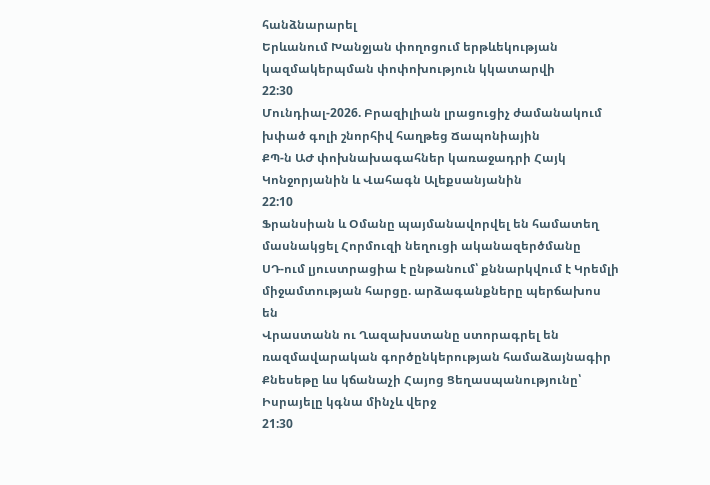հանձնարարել
Երևանում Խանջյան փողոցում երթևեկության կազմակերպման փոփոխություն կկատարվի
22:30
Մունդիալ-2026. Բրազիլիան լրացուցիչ ժամանակում խփած գոլի շնորհիվ հաղթեց Ճապոնիային
ՔՊ-ն ԱԺ փոխնախագահներ կառաջադրի Հայկ Կոնջորյանին և Վահագն Ալեքսանյանին
22:10
Ֆրանսիան և Օմանը պայմանավորվել են համատեղ մասնակցել Հորմուզի նեղուցի ականազերծմանը
ՍԴ-ում լյուստրացիա է ընթանում՝ քննարկվում է Կրեմլի միջամտության հարցը. արձագանքները պերճախոս են
Վրաստանն ու Ղազախստանը ստորագրել են ռազմավարական գործընկերության համաձայնագիր
Քնեսեթը ևս կճանաչի Հայոց Ցեղասպանությունը՝ Իսրայելը կգնա մինչև վերջ
21:30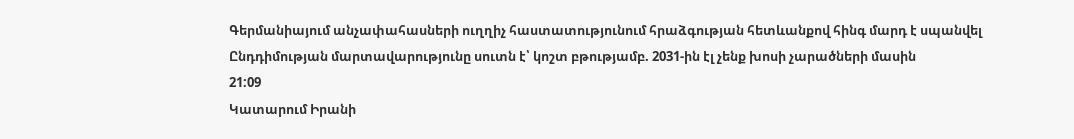Գերմանիայում անչափահասների ուղղիչ հաստատությունում հրաձգության հետևանքով հինգ մարդ է սպանվել
Ընդդիմության մարտավարությունը սուտն է՝ կոշտ բթությամբ. 2031-ին էլ չենք խոսի չարածների մասին
21:09
Կատարում Իրանի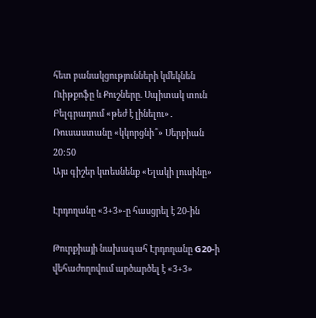հետ բանակցությունների կմեկնեն Ուիթքոֆը և Քուշները. Սպիտակ տուն
Բելգրադում «թեժ է լինելու»․ Ռուսաստանը «կկորցնի՞» Սերբիան
20:50
Այս գիշեր կտեսնենք «Ելակի լուսինը»

Էրդողանը «3+3»-ը հասցրել է 20-ին

Թուրքիայի նախագահ Էրդողանը G20-ի վեհաժողովում արծարծել է «3+3»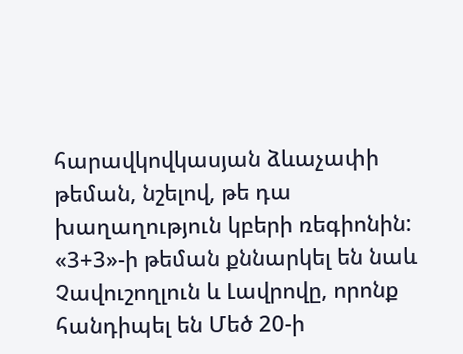հարավկովկասյան ձևաչափի թեման, նշելով, թե դա խաղաղություն կբերի ռեգիոնին: «3+3»-ի թեման քննարկել են նաև Չավուշողլուն և Լավրովը, որոնք հանդիպել են Մեծ 20-ի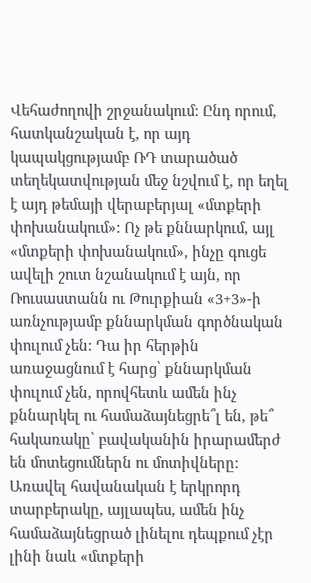Վեհաժողովի շրջանակում: Ընդ որում, հատկանշական է, որ այդ կապակցությամբ ՌԴ տարածած տեղեկատվության մեջ նշվում է, որ եղել է այդ թեմայի վերաբերյալ «մտքերի փոխանակում»: Ոչ թե քննարկում, այլ «մտքերի փոխանակում», ինչը գուցե ավելի շուտ նշանակում է այն, որ Ռուսաստանն ու Թուրքիան «3+3»-ի առնչությամբ քննարկման գործնական փուլում չեն: Դա իր հերթին առաջացնում է հարց՝ քննարկման փուլում չեն, որովհետև ամեն ինչ քննարկել ու համաձայնեցրե՞լ են, թե՞ հակառակը՝ բավականին իրարամերժ են մոտեցումներն ու մոտիվները: Առավել հավանական է երկրորդ տարբերակը, այլապես, ամեն ինչ համաձայնեցրած լինելու դեպքում չէր լինի նաև «մտքերի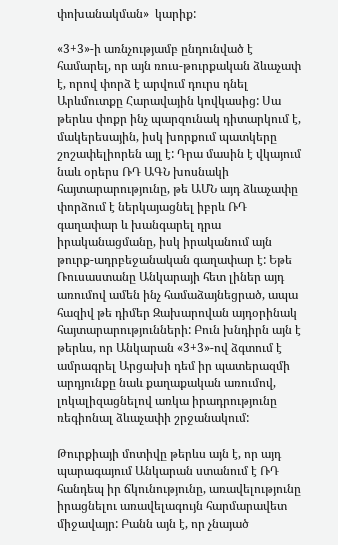փոխանակման»  կարիք:

«3+3»-ի առնչությամբ ընդունված է համարել, որ այն ռուս-թուրքական ձևաչափ է, որով փորձ է արվում դուրս դնել Արևմուտքը Հարավային կովկասից: Սա թերևս փոքր ինչ պարզունակ դիտարկում է, մակերեսային, իսկ խորքում պատկերը շոշափելիորեն այլ է: Դրա մասին է վկայում նաև օրերս ՌԴ ԱԳՆ խոսնակի հայտարարությունը, թե ԱՄՆ այդ ձևաչափը փորձում է ներկայացնել իբրև ՌԴ գաղափար և խանգարել դրա իրականացմանը, իսկ իրականում այն թուրք-ադրբեջանական գաղափար է: Եթե Ռուսաստանը Անկարայի հետ լիներ այդ առումով ամեն ինչ համաձայնեցրած, ապա հազիվ թե դիմեր Զախարովան այդօրինակ հայտարարությունների: Բուն խնդիրն այն է թերևս, որ Անկարան «3+3»-ով ձգտում է ամրագրել Արցախի դեմ իր պատերազմի արդյունքը նաև քաղաքական առումով, լոկալիզացնելով առկա իրադրությունը ռեգիոնալ ձևաչափի շրջանակում:

Թուրքիայի մոտիվը թերևս այն է, որ այդ պարագայում Անկարան ստանում է ՌԴ հանդեպ իր ճկունությունը, առավելությունը իրացնելու առավելագույն հարմարավետ միջավայր: Բանն այն է, որ չնայած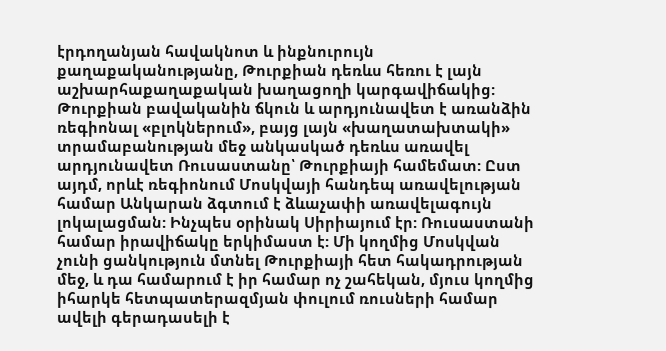էրդողանյան հավակնոտ և ինքնուրույն քաղաքականությանը, Թուրքիան դեռևս հեռու է լայն աշխարհաքաղաքական խաղացողի կարգավիճակից: Թուրքիան բավականին ճկուն և արդյունավետ է առանձին ռեգիոնալ «բլոկներում», բայց լայն «խաղատախտակի» տրամաբանության մեջ անկասկած դեռևս առավել արդյունավետ Ռուսաստանը՝ Թուրքիայի համեմատ: Ըստ այդմ, որևէ ռեգիոնում Մոսկվայի հանդեպ առավելության համար Անկարան ձգտում է ձևաչափի առավելագույն լոկալացման: Ինչպես օրինակ Սիրիայում էր: Ռուսաստանի համար իրավիճակը երկիմաստ է: Մի կողմից Մոսկվան չունի ցանկություն մտնել Թուրքիայի հետ հակադրության մեջ, և դա համարում է իր համար ոչ շահեկան, մյուս կողմից իհարկե հետպատերազմյան փուլում ռուսների համար ավելի գերադասելի է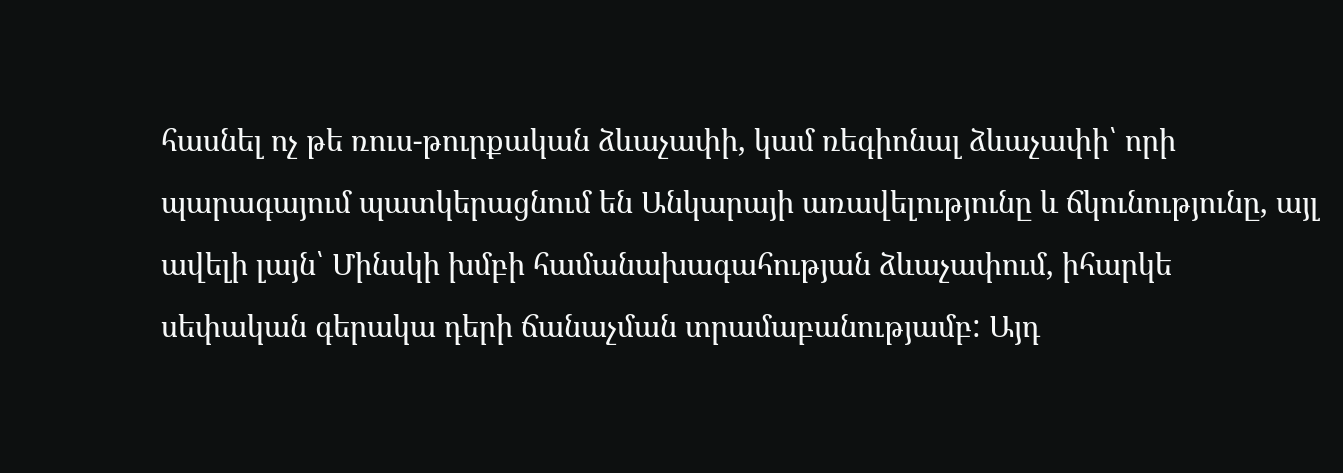հասնել ոչ թե ռուս-թուրքական ձևաչափի, կամ ռեգիոնալ ձևաչափի՝ որի պարագայում պատկերացնում են Անկարայի առավելությունը և ճկունությունը, այլ ավելի լայն՝ Մինսկի խմբի համանախագահության ձևաչափում, իհարկե սեփական գերակա դերի ճանաչման տրամաբանությամբ: Այդ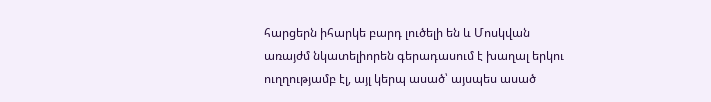հարցերն իհարկե բարդ լուծելի են և Մոսկվան առայժմ նկատելիորեն գերադասում է խաղալ երկու ուղղությամբ էլ, այլ կերպ ասած՝ այսպես ասած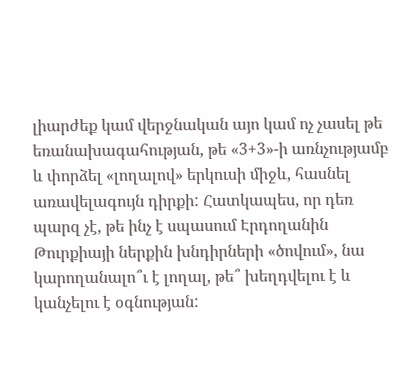լիարժեք կամ վերջնական այո կամ ոչ չասել թե եռանախագահության, թե «3+3»-ի առնչությամբ և փորձել «լողալով» երկուսի միջև, հասնել առավելագույն դիրքի: Հատկապես, որ դեռ պարզ չէ, թե ինչ է սպասում Էրդողանին Թուրքիայի ներքին խնդիրների «ծովում», նա կարողանալո՞ւ է լողալ, թե՞ խեղդվելու է և կանչելու է օգնության: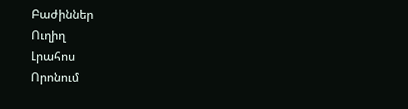Բաժիններ
Ուղիղ
Լրահոս
Որոնում